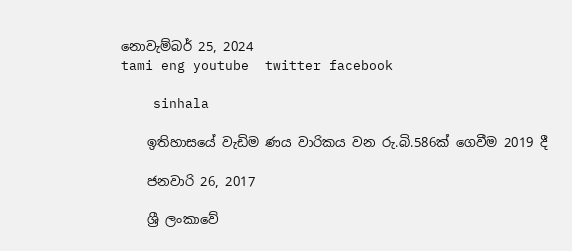නොවැම්බර් 25, 2024
tami eng youtube  twitter facebook

    sinhala

    ඉතිහාසයේ වැඩිම ණය වාරිකය වන රු.බි.586ක් ගෙවීම 2019 දී

    ජනවාරි 26, 2017

    ශ්‍රී ලංකාවේ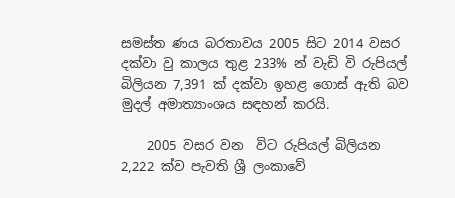සමස්ත ණය බරතාවය 2005 සිට 2014 වසර දක්වා වු කාලය තුළ 233% න් වැඩි වි රුපියල් බිලියන 7,391 ක් දක්වා ඉහළ ගොස් ඇති බව මුදල් අමාත්‍යාංශය සඳහන් කරයි.

    2005 වසර වන  විට රුපියල් බිලියන 2,222 ක්ව පැවති ශ්‍රී ලංකාවේ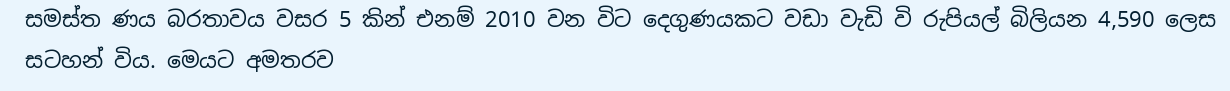සමස්ත ණය බරතාවය වසර 5 කින් එනම් 2010 වන විට දෙගුණයකට වඩා වැඩි වි රුපියල් බිලියන 4,590 ලෙස සටහන් විය. මෙයට අමතරව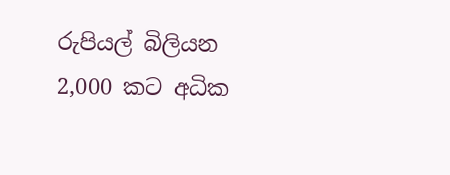රුපියල් බිලියන 2,000 කට අධික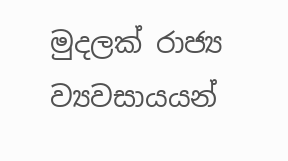මුදලක් රාජ්‍ය ව්‍යවසායයන්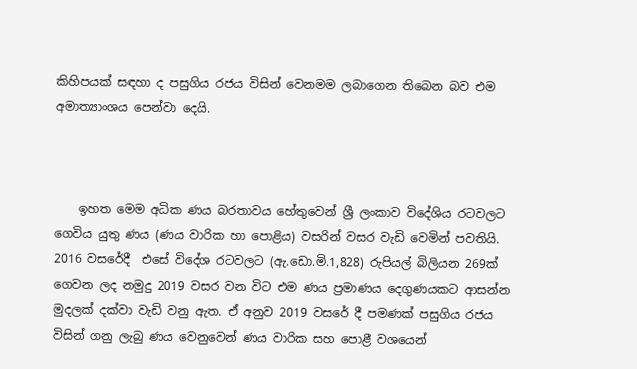කිහිපයක් සඳහා ද පසුගිය රජය විසින් වෙනමම ලබාගෙන තිබෙන බව එම අමාත්‍යාංශය පෙන්වා දෙයි.



    ඉහත මෙම අධික ණය බරතාවය හේතුවෙන් ශ්‍රී ලංකාව විදේශිය රටවලට ගෙවිය යුතු ණය (ණය වාරික හා පොළිය) වසරින් වසර වැඩි වෙමින් පවතියි. 2016 වසරේදී  එසේ විදේශ රටවලට (ඇ.ඩො.මි.1,828) රුපියල් බිලියන 269ක් ගෙවන ලද නමුදු 2019 වසර වන විට එම ණය ප්‍රමාණය දෙගුණයකට ආසන්න මුදලක් දක්වා වැඩි වනු ඇත. ඒ අනුව 2019 වසරේ දී පමණක් පසුගිය රජය විසින් ගනු ලැබු ණය වෙනුවෙන් ණය වාරික සහ පොළී වශයෙන්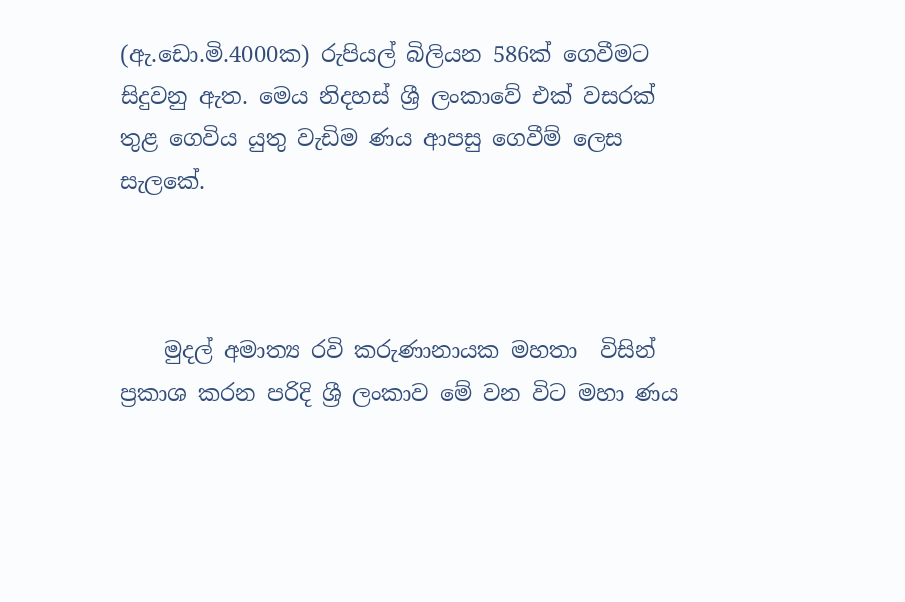(ඇ.ඩො.මි.4000ක) රුපියල් බිලියන 586ක් ගෙවීමට සිදුවනු ඇත. මෙය නිදහස් ශ්‍රී ලංකාවේ එක් වසරක් තුළ ගෙවිය යුතු වැඩිම ණය ආපසු ගෙවීම් ලෙස සැලකේ.



    මුදල් අමාත්‍ය රවි කරුණානායක මහතා  විසින් ප්‍රකාශ කරන පරිදි ශ්‍රී ලංකාව මේ වන විට මහා ණය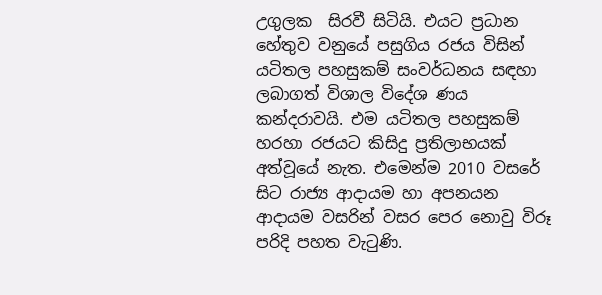උගුලක  සිරවී සිටියි. එයට ප්‍රධාන හේතුව වනුයේ පසුගිය රජය විසින් යටිතල පහසුකම් සංවර්ධනය සඳහා ලබාගත් විශාල විදේශ ණය කන්දරාවයි. එම යටිතල පහසුකම් හරහා රජයට කිසිදු ප්‍රතිලාභයක් අත්වූයේ නැත. එමෙන්ම 2010 වසරේ සිට රාජ්‍ය ආදායම හා අපනයන ආදායම වසරින් වසර පෙර නොවු විරූ පරිදි පහත වැටුණි.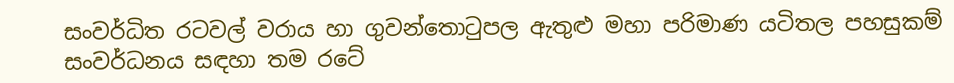සංවර්ධිත රටවල් වරාය හා ගුවන්තොටුපල ඇතුළු මහා පරිමාණ යටිතල පහසුකම් සංවර්ධනය සඳහා තම රටේ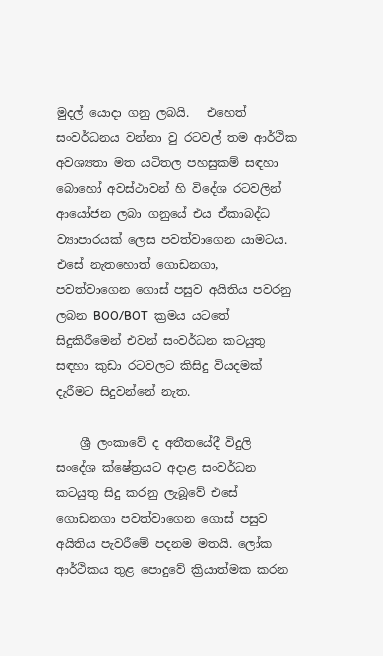මුදල් යොදා ගනු ලබයි.   එහෙත් සංවර්ධනය වන්නා වු රටවල් තම ආර්ථික අවශ්‍යතා මත යටිතල පහසුකම් සඳහා බොහෝ අවස්ථාවන් හි විදේශ රටවලින් ආයෝජන ලබා ගනුයේ එය ඒකාබද්ධ ව්‍යාපාරයක් ලෙස පවත්වාගෙන යාමටය. එසේ නැතහොත් ගොඩනගා, පවත්වාගෙන ගොස් පසුව අයිතිය පවරනු ලබන BOO/BOT  ක්‍රමය යටතේ සිදුකිරීමෙන් එවන් සංවර්ධන කටයුතු සඳහා කුඩා රටවලට කිසිදු වියදමක් දැරීමට සිදුවන්නේ නැත.

    ශ්‍රී ලංකාවේ ද අතීතයේදී විදුලි සංදේශ ක්ෂේත්‍රයට අදාළ සංවර්ධන කටයුතු සිදු කරනු ලැබූවේ එසේ ගොඩනගා පවත්වාගෙන ගොස් පසුව අයිතිය පැවරීමේ පදනම මතයි. ලෝක ආර්ථිකය තුළ පොදුවේ ක්‍රියාත්මක කරන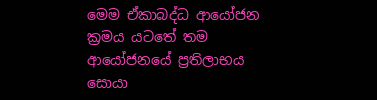මෙම ඒකාබද්ධ ආයෝජන ක්‍රමය යටතේ තම ආයෝජනයේ ප්‍රතිලාභය සොයා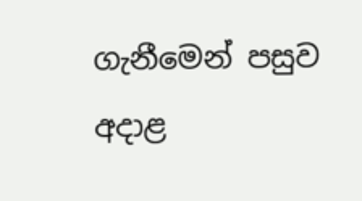ගැනීමෙන් පසුව අදාළ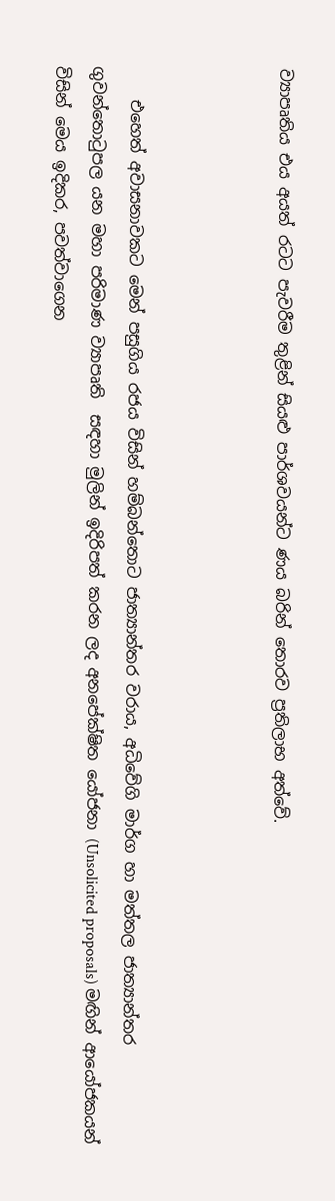ව්‍යාපෘතිය එය අයත් රටට පැවරීම තුළින් සියළු පාර්ශවයන්ට ණය බරින් තොරව ප්‍රතිලාභ අත්වේ.



    එහෙත් අවාසනාවකට මෙන් පසුගිය රජය විසින් හම්බන්තොට ජාත්‍යාන්තර වරාය, අධිවේගි මාර්ග හා මත්තල ජාත්‍යාන්තර ගුවන්තොටුපල යන මහා පරිමාණ ව්‍යාපෘති  සඳහා මුලින් ඉදිරිපත් කරන ලද අනපේක්ෂිත යෝජනා (Unsolicited proposals) මඟින් ආයෝජකයන් විසින් මෙය ඉදිකර, පවත්වාගෙන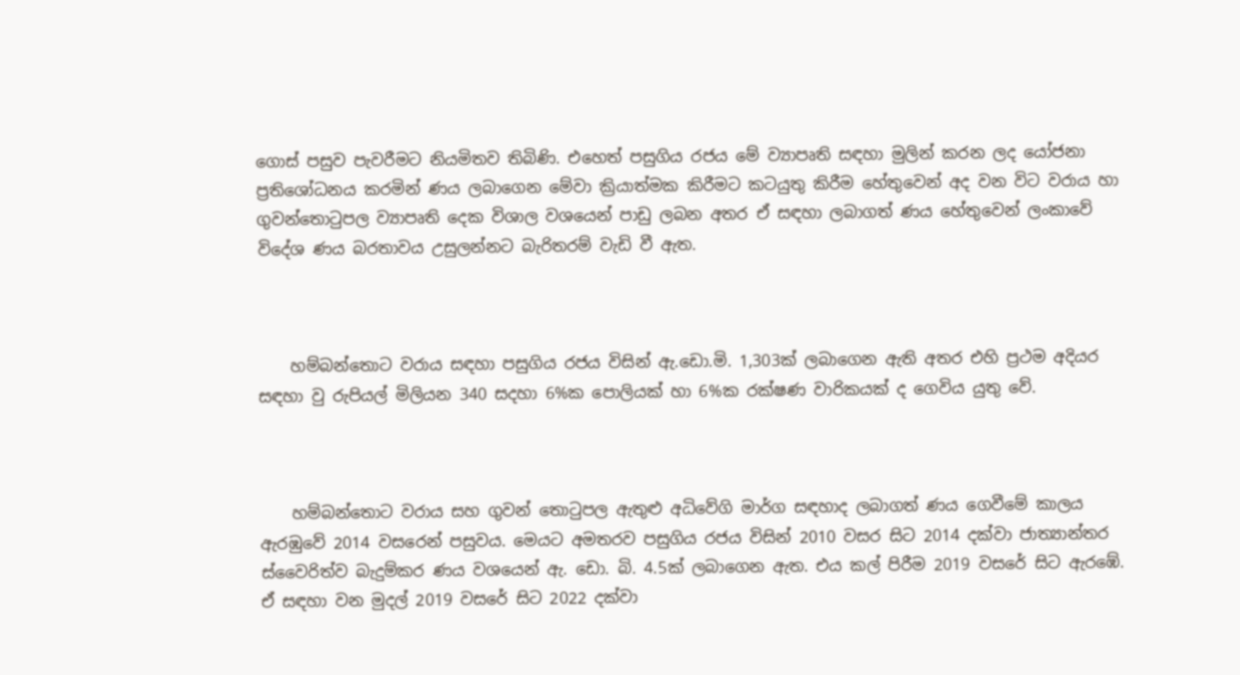ගොස් පසුව පැවරීමට නියමිතව තිබිණි. එහෙත් පසුගිය රජය මේ ව්‍යාපෘති සඳහා මුලින් කරන ලද යෝජනා ප්‍රතිශෝධනය කරමින් ණය ලබාගෙන මේවා ක්‍රියාත්මක කිරීමට කටයුතු කිරීම හේතුවෙන් අද වන විට වරාය හා ගුවන්තොටුපල ව්‍යාපෘති දෙක විශාල වශයෙන් පාඩු ලබන අතර ඒ සඳහා ලබාගත් ණය හේතුවෙන් ලංකාවේ විදේශ ණය බරතාවය උසුලන්නට බැරිතරම් වැඩි වී ඇත.



    හම්බන්තොට වරාය සඳහා පසුගිය රජය විසින් ඇ.ඩො.මි. 1,303ක් ලබාගෙන ඇති අතර එහි ප්‍රථම අදියර සඳහා වු රුපියල් මිලියන 340 සදහා 6%ක පොලියක් හා 6%ක රක්ෂණ වාරිකයක් ද ගෙවිය යුතු වේ.



    හම්බන්තොට වරාය සහ ගුවන් තොටුපල ඇතුළු අධිවේගි මාර්ග සඳහාද ලබාගත් ණය ගෙවීමේ කාලය ඇරඹුවේ 2014 වසරෙන් පසුවය. මෙයට අමතරව පසුගිය රජය විසින් 2010 වසර සිට 2014 දක්වා ජාත්‍යාන්තර ස්වෛරිත්ව බැදුම්කර ණය වශයෙන් ඇ. ඩො. බි. 4.5ක් ලබාගෙන ඇත. එය කල් පිරීම 2019 වසරේ සිට ඇරඹේ. ඒ සඳහා වන මුදල් 2019 වසරේ සිට 2022 දක්වා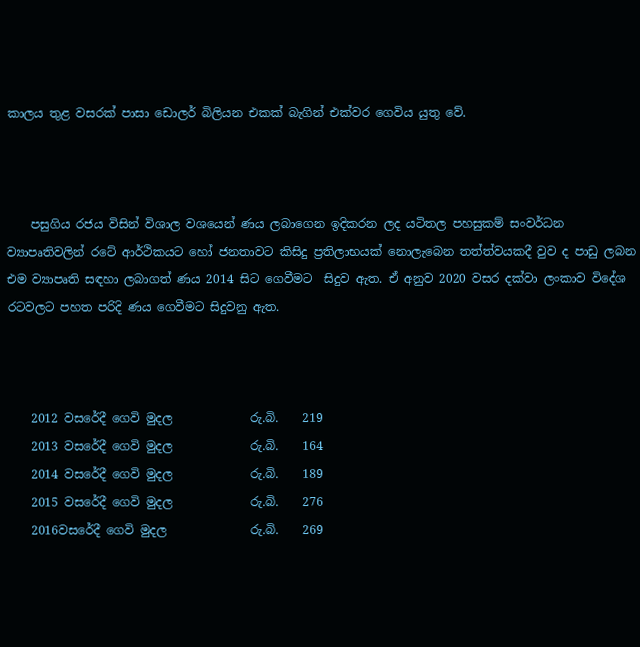කාලය තුළ වසරක් පාසා ඩොලර් බිලියන එකක් බැගින් එක්වර ගෙවිය යුතු වේ.



    පසුගිය රජය විසින් විශාල වශයෙන් ණය ලබාගෙන ඉදිකරන ලද යටිතල පහසුකම් සංවර්ධන ව්‍යාපෘතිවලින් රටේ ආර්ථිකයට හෝ ජනතාවට කිසිදු ප්‍රතිලාභයක් නොලැබෙන තත්ත්වයකදී වුව ද පාඩු ලබන එම ව්‍යාපෘති සඳහා ලබාගත් ණය 2014 සිට ගෙවීමට  සිදුව ඇත. ඒ අනුව 2020 වසර දක්වා ලංකාව විදේශ රටවලට පහත පරිදි ණය ගෙවීමට සිදුවනු ඇත.



    2012 වසරේදී ගෙවි මුදල             රු.බි.    219
    2013 වසරේදී ගෙවි මුදල             රු.බි.    164
    2014 වසරේදී ගෙවි මුදල             රු.බි.    189
    2015 වසරේදී ගෙවි මුදල             රු.බි.    276
    2016වසරේදී ගෙවි මුදල              රු.බි.    269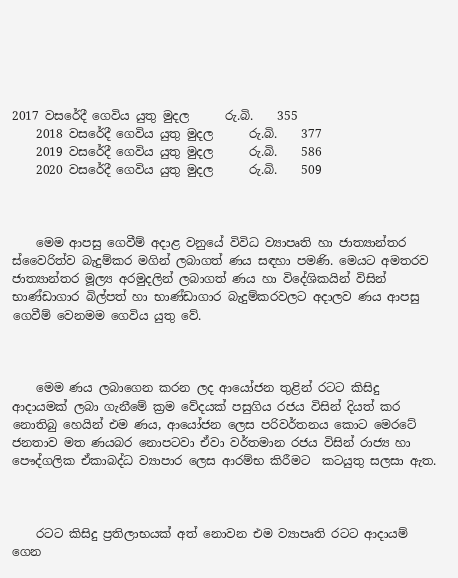2017 වසරේදී ගෙවිය යුතු මුදල      රු.බි.    355
    2018 වසරේදී ගෙවිය යුතු මුදල      රු.බි.    377
    2019 වසරේදී ගෙවිය යුතු මුදල      රු.බි.    586
    2020 වසරේදී ගෙවිය යුතු මුදල      රු.බි.    509



    මෙම ආපසු ගෙවීම් අදාළ වනුයේ විවිධ ව්‍යාපෘති හා ජාත්‍යාන්තර ස්වෛරිත්ව බැදුම්කර මගින් ලබාගත් ණය සඳහා පමණි. මෙයට අමතරව ජාත්‍යාන්තර මූල්‍ය අරමුදලින් ලබාගත් ණය හා විදේශිකයින් විසින් භාණ්ඩාගාර බිල්පත් හා භාණ්ඩාගාර බැදුම්කරවලට අදාලව ණය ආපසු ගෙවීම් වෙනමම ගෙවිය යුතු වේ.



    මෙම ණය ලබාගෙන කරන ලද ආයෝජන තුළින් රටට කිසිදු ආදායමක් ලබා ගැනීමේ ක්‍රම වේදයක් පසුගිය රජය විසින් දියත් කර නොතිබු හෙයින් එම ණය, ආයෝජන ලෙස පරිවර්තනය කොට මෙරටේ ජනතාව මත ණයබර නොපටවා ඒවා වර්තමාන රජය විසින් රාජ්‍ය හා පෞද්ගලික ඒකාබද්ධ ව්‍යාපාර ලෙස ආරම්භ කිරීමට  කටයුතු සලසා ඇත.



    රටට කිසිදු ප්‍රතිලාභයක් අත් නොවන එම ව්‍යාපෘති රටට ආදායම් ගෙන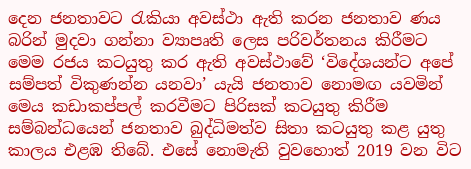දෙන ජනතාවට රැකියා අවස්ථා ඇති කරන ජනතාව ණය බරින් මුදවා ගන්නා ව්‍යාපෘති ලෙස පරිවර්තනය කිරීමට මෙම රජය කටයුතු කර ඇති අවස්ථාවේ ‘විදේශයන්ට අපේ සම්පත් විකුණන්න යනවා’ යැයි ජනතාව නොමඟ යවමින් මෙය කඩාකප්පල් කරවීමට පිරිසක් කටයුතු කිරීම සම්බන්ධයෙන් ජනතාව බුද්ධිමත්ව සිතා කටයුතු කළ යුතු කාලය එළඹ තිබේ. එසේ නොමැති වුවහොත් 2019 වන විට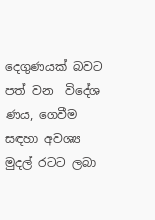දෙගුණයක් බවට පත් වන  විදේශ ණය, ගෙවීම සඳහා අවශ්‍ය මුදල් රටට ලබා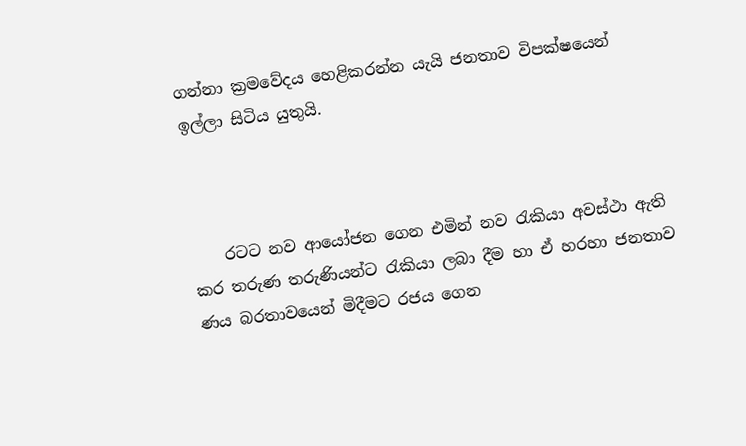ගන්නා ක්‍රමවේදය හෙළිකරන්න යැයි ජනතාව විපක්ෂයෙන් ඉල්ලා සිටිය යුතුයි.



    රටට නව ආයෝජන ගෙන එමින් නව රැකියා අවස්ථා ඇති කර තරුණ තරුණියන්ට රැකියා ලබා දීම හා ඒ හරහා ජනතාව ණය බරතාවයෙන් මිදීමට රජය ගෙන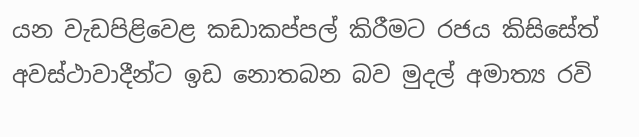යන වැඩපිළිවෙළ කඩාකප්පල් කිරීමට රජය කිසිසේත් අවස්ථාවාදීන්ට ඉඩ නොතබන බව මුදල් අමාත්‍ය රවි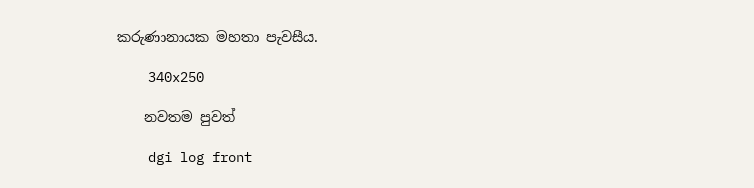කරුණානායක මහතා පැවසීය.

    340x250

    නවතම පුවත්

    dgi log front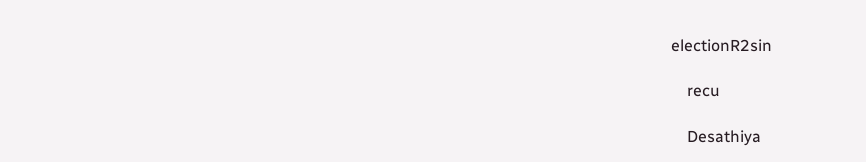electionR2sin

    recu

    Desathiya